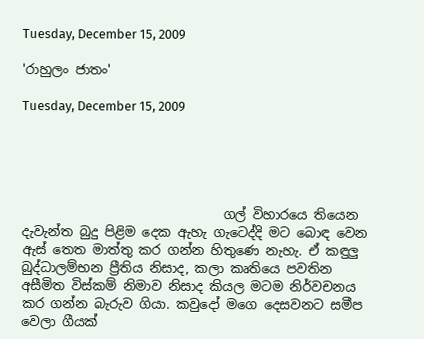Tuesday, December 15, 2009

'රාහුලං ජාතං'

Tuesday, December 15, 2009





                               ගල් විහාරයෙ තියෙන දැවැන්ත බුදු පිළිම දෙක ඇහැ ගැටෙද්දි මට බොඳ වෙන ඇස් තෙත මාත්තු කර ගන්න හිතුණෙ නැහැ. ඒ කඳුලු බුද්ධාලම්භන ප්‍රීතිය නිසාද, කලා කෘතියෙ පවතින අසීමිත විස්කම් නිමාව නිසාද කියල මටම නිර්වචනය කර ගන්න බැරුව ගියා. කවුදෝ මගෙ දෙසවනට සමීප වෙලා ගීයක්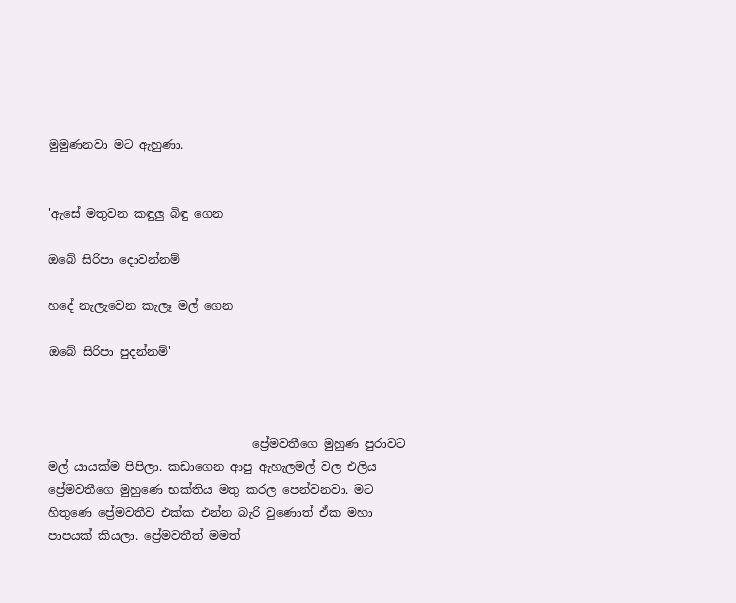මුමුණනවා මට ඇහුණා.


'ඇසේ මතුවන කඳුලු බිඳු ගෙන

ඔබේ සිරිපා දොවන්නම්

හදේ නැලැවෙන කැලෑ මල් ගෙන

ඔබේ සිරිපා පුදන්නම්'



                                  ප්‍රේමවතීගෙ මුහුණ පුරාවට මල් යායක්ම පිපිලා. කඩාගෙන ආපු ඇහැලමල් වල එලිය ප්‍රේමවතීගෙ මුහුණෙ භක්තිය මතු කරල පෙන්වනවා. මට හිතුණෙ ප්‍රේමවතීව එක්ක එන්න බැරි වුණොත් ඒක මහා පාපයක් කියලා. ප්‍රේමවතීත් මමත්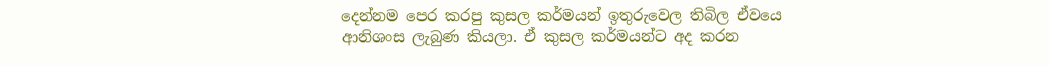දෙන්නම පෙර කරපු කුසල කර්මයන් ඉතුරුවෙල තිබිල ඒවයෙ ආනිශංස ලැබුණ කියලා. ඒ කුසල කර්මයන්ට අද කරන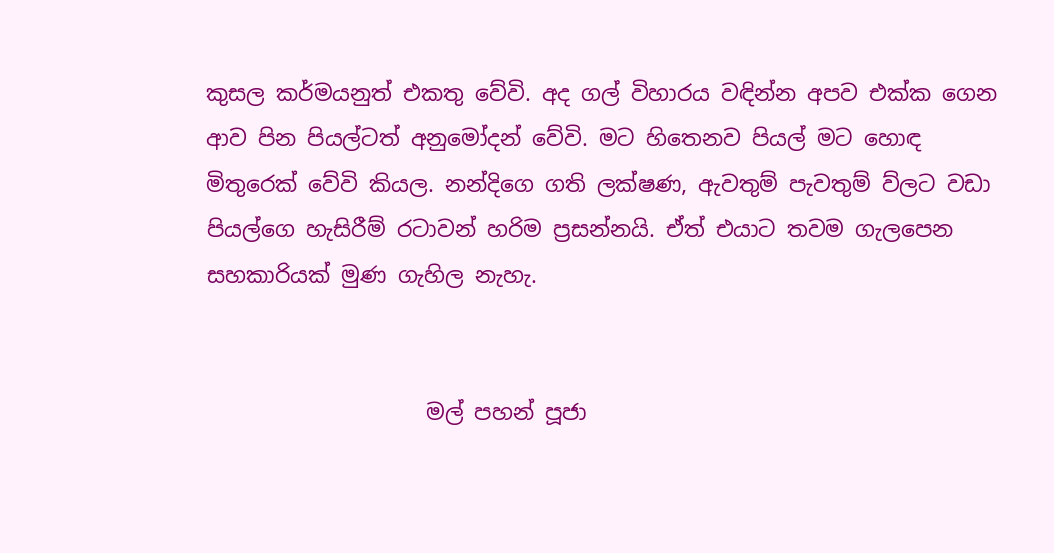කුසල කර්මයනුත් එකතු වේවි. අද ගල් විහාරය වඳින්න අපව එක්ක ගෙන ආව පින පියල්ටත් අනුමෝදන් වේවි. මට හිතෙනව පියල් මට හොඳ මිතුරෙක් වේවි කියල. නන්දිගෙ ගති ලක්ෂණ, ඇවතුම් පැවතුම් ව්ලට වඩා පියල්ගෙ හැසිරීම් රටාවන් හරිම ප්‍රසන්නයි. ඒත් එයාට තවම ගැලපෙන සහකාරියක් මුණ ගැහිල නැහැ.


                    මල් පහන් පූජා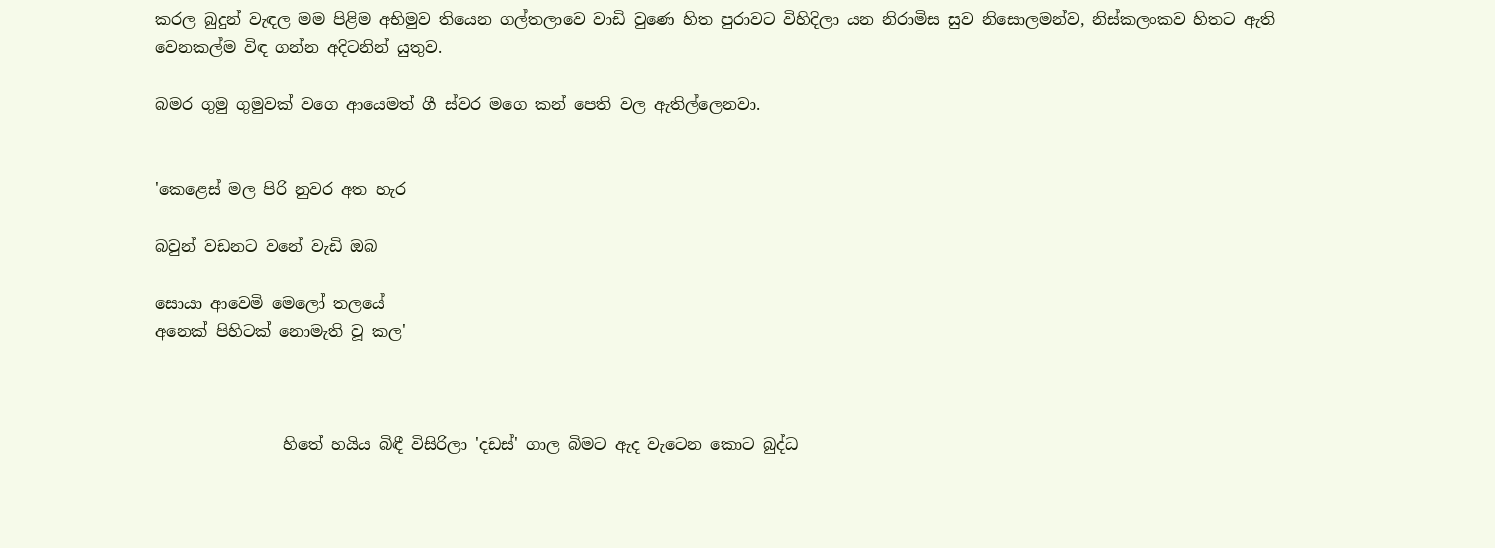කරල බුදුන් වැඳල මම පිළිම අභිමුව තියෙන ගල්තලාවෙ වාඩි වුණෙ හිත පුරාවට විහිදිලා යන නිරාමිස සුව නිසොලමන්ව, නිස්කලංකව හිතට ඇති වෙනකල්ම විඳ ගන්න අදිටනින් යුතුව.

බමර ගුමු ගුමුවක් වගෙ ආයෙමත් ගී ස්වර මගෙ කන් පෙති වල ඇතිල්ලෙනවා.


'කෙළෙස් මල පිරි නුවර අත හැර

බවුන් වඩනට වනේ වැඩි ඔබ

සොයා ආවෙමි මෙලෝ තලයේ
අනෙක් පිහිටක් නොමැති වූ කල'



                හිතේ හයිය බිඳී විසිරිලා 'දඩස්' ගාල බිමට ඇද වැටෙන කොට බුද්ධ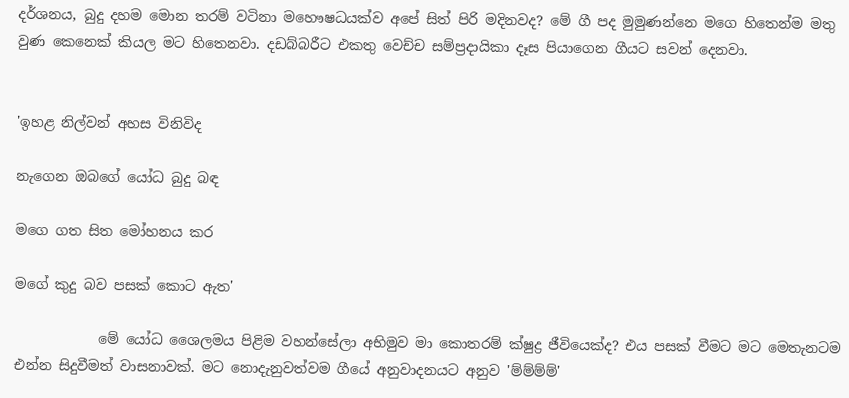දර්ශනය, බුදු දහම මොන තරම් වටිනා මහෞෂධයක්ව අපේ සිත් පිරි මදිනවද? මේ ගී පද මුමුණන්නෙ මගෙ හිතෙන්ම මතු වුණ කෙනෙක් කියල මට හිතෙනවා. දඩබ්බරීට එකතු වෙච්ච සම්ප්‍රදායිකා දෑස පියාගෙන ගීයට සවන් දෙනවා.


'ඉහළ නිල්වන් අහස විනිවිද

නැගෙන ඔබගේ යෝධ බුදු බඳ

මගෙ ගත සිත මෝහනය කර

මගේ කුදු බව පසක් කොට ඇත'

            මේ යෝධ ශෛලමය පිළිම වහන්සේලා අභිමුව මා කොතරම් ක්ෂුද්‍ර ජීවියෙක්ද? එය පසක් වීමට මට මෙතැනටම එන්න සිදුවීමත් වාසනාවක්. මට නොදැනුවත්වම ගීයේ අනුවාදනයට අනුව 'ම්ම්ම්ම්'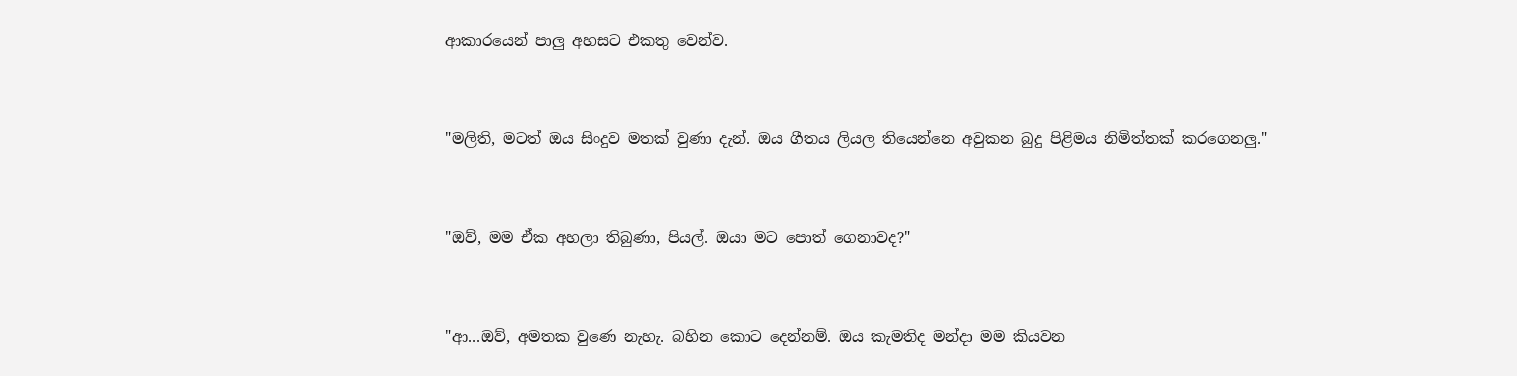ආකාරයෙන් පාලු අහසට එකතු වෙන්ව.


"මලිති, මටත් ඔය සිංදුව මතක් වුණා දැන්. ඔය ගීතය ලියල තියෙන්නෙ අවුකන බුදු පිළිමය නිමිත්තක් කරගෙනලු."


"ඔව්, මම ඒක අහලා තිබුණා, පියල්. ඔයා මට පොත් ගෙනාවද?"


"ආ...ඔව්, අමතක වුණෙ නැහැ. බහින කොට දෙන්නම්. ඔය කැමතිද මන්දා මම කියවන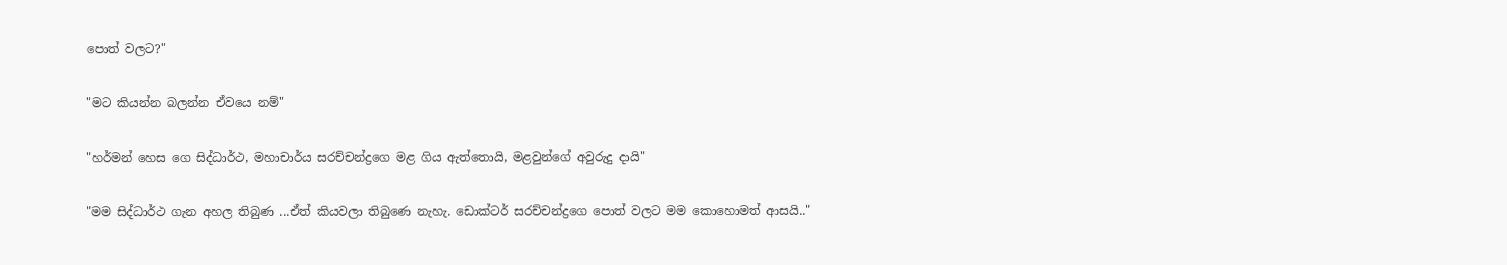පොත් වලට?"


"මට කියන්න බලන්න ඒවයෙ නම්"


"හර්මන් හෙස ගෙ සිද්ධාර්ථ, මහාචාර්ය සරච්චන්ද්‍රගෙ මළ ගිය ඇත්තොයි, මළවුන්ගේ අවුරුදු දායි"


"මම සිද්ධාර්ථ ගැන අහල තිබුණ ...ඒත් කියවලා තිබුණෙ නැහැ. ඩොක්ටර් සරච්චන්ද්‍රගෙ පොත් වලට මම කොහොමත් ආසයි.."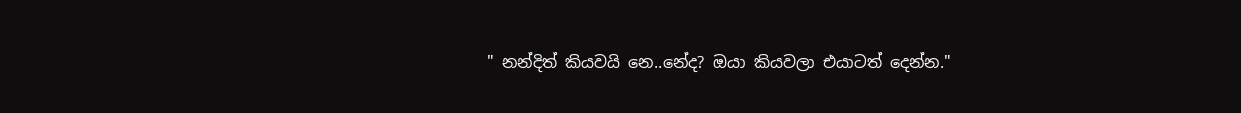" නන්දිත් කියවයි නෙ..නේද? ඔයා කියවලා එයාටත් දෙන්න."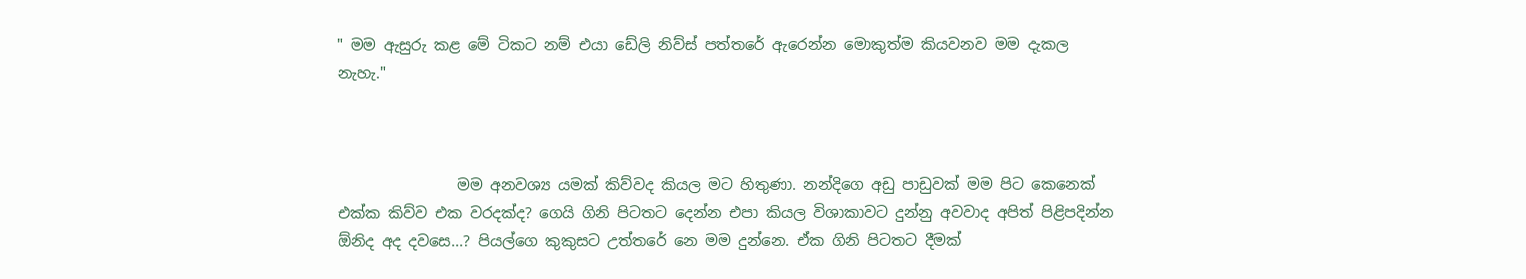" මම ඇසුරු කළ මේ ටිකට නම් එයා ඩේලි නිව්ස් පත්තරේ ඇරෙන්න මොකුත්ම කියවනව මම දැකල නැහැ."



                මම අනවශ්‍ය යමක් කිව්වද කියල මට හිතුණා. නන්දිගෙ අඩු පාඩුවක් මම පිට කෙනෙක් එක්ක කිව්ව එක වරදක්ද? ගෙයි ගිනි පිටතට දෙන්න එපා කියල විශාකාවට දුන්නු අවවාද අපිත් පිළිපදින්න ඕනිද අද දවසෙ...? පියල්ගෙ කුකුසට උත්තරේ නෙ මම දුන්නෙ. ඒක ගිනි පිටතට දීමක්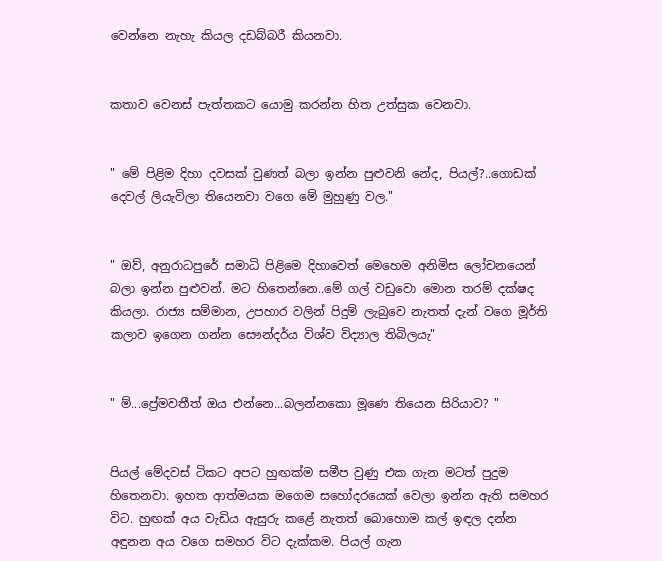වෙන්නෙ නැහැ කියල දඩබ්බරී කියනවා.


කතාව වෙනස් පැත්තකට යොමු කරන්න හිත උත්සුක වෙනවා.


" මේ පිළිම දිහා දවසක් වුණත් බලා ඉන්න පුළුවනි නේද, පියල්?..ගොඩක් දෙවල් ලියැවිලා තියෙනවා වගෙ මේ මුහුණු වල."


" ඔව්, අනුරාධපුරේ සමාධි පිළිමෙ දිහාවෙත් මෙහෙම අනිමිස ලෝචනයෙන් බලා ඉන්න පුළුවන්. මට හිතෙන්නෙ..මේ ගල් වඩුවො මොන තරම් දක්ෂද කියලා. රාජ්‍ය සම්මාන, උපහාර වලින් පිදුම් ලැබුවෙ නැතත් දැන් වගෙ මූර්ති කලාව ඉගෙන ගන්න සෞන්දර්ය විශ්ව විද්‍යාල තිබිලයැ"


" ම්...ප්‍රේමවතීත් ඔය එන්නෙ...බලන්නකො මූණෙ තියෙන සිරියාව? "


පියල් මේදවස් ටිකට අපට හුඟක්ම සමීප වුණු එක ගැන මටත් පුදුම හිතෙනවා. ඉහත ආත්මයක මගෙම සහෝදරයෙක් වෙලා ඉන්න ඇති සමහර විට. හුඟක් අය වැඩිය ඇසුරු කළේ නැතත් බොහොම කල් ඉඳල දන්න අඳුනන අය වගෙ සමහර විට දැක්කම. පියල් ගැන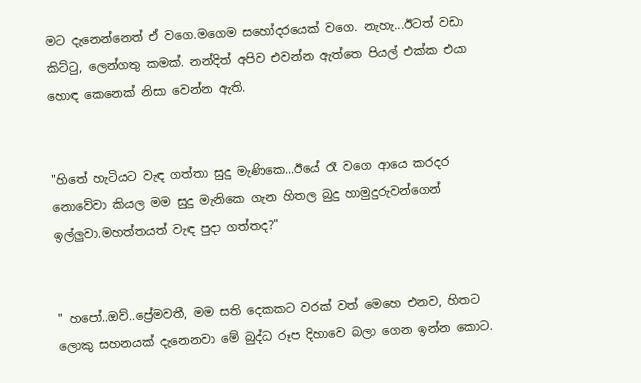මට දැනෙන්නෙත් ඒ වගෙ.මගෙම සහෝදරයෙක් වගෙ. නැහැ...ඊටත් වඩා කිට්ටු, ලෙන්ගතු කමක්. නන්දිත් අපිව එවන්න ඇත්තෙ පියල් එක්ක එයා හොඳ කෙනෙක් නිසා වෙන්න ඇති.


"හිතේ හැටියට වැඳ ගත්තා සුදු මැණිකෙ...ඊයේ රෑ වගෙ ආයෙ කරදර නොවේවා කියල මම සුදු මැනිකෙ ගැන හිතල බුදු හාමුදුරුවන්ගෙන් ඉල්ලුවා.මහත්තයත් වැඳ පුදා ගත්තද?"


" හපෝ..ඔව්..ප්‍රේමවතී, මම සති දෙකකට වරක් වත් මෙහෙ එනව, හිතට ලොකු සහනයක් දැනෙනවා මේ බුද්ධ රූප දිහාවෙ බලා ගෙන ඉන්න කොට.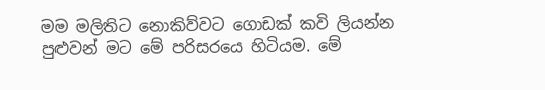මම මලිතිට නොකිව්වට ගොඩක් කවි ලියන්න පුළුවන් මට මේ පරිසරයෙ හිටියම. මේ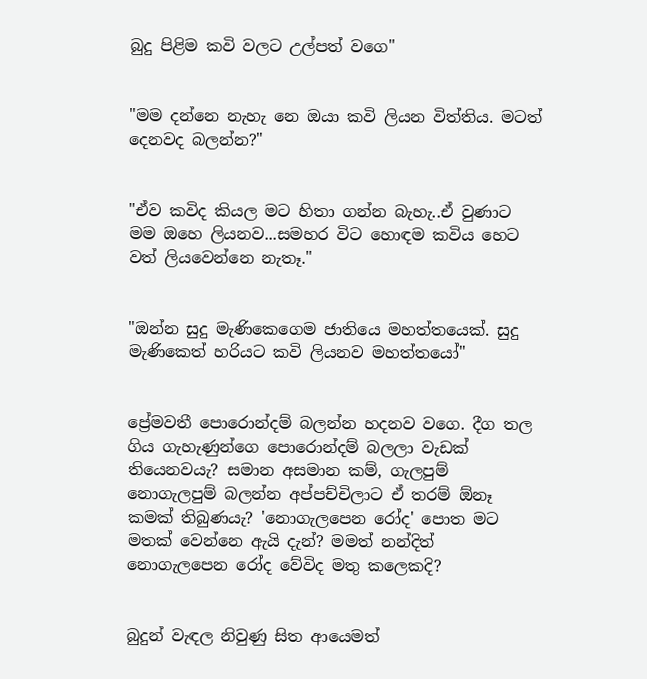බුදු පිළිම කවි වලට උල්පත් වගෙ"


"මම දන්නෙ නැහැ නෙ ඔයා කවි ලියන විත්තිය. මටත් දෙනවද බලන්න?"


"ඒව කවිද කියල මට හිතා ගන්න බැහැ..ඒ වුණාට මම ඔහෙ ලියනව...සමහර විට හොඳම කවිය හෙට වත් ලියවෙන්නෙ නැතෑ."


"ඔන්න සුදු මැණිකෙගෙම ජාතියෙ මහත්තයෙක්. සුදු මැණිකෙත් හරියට කවි ලියනව මහත්තයෝ"


ප්‍රේමවතී පොරොන්දම් බලන්න හදනව වගෙ. දීග තල ගිය ගැහැණුන්ගෙ පොරොන්දම් බලලා වැඩක් තියෙනවයැ? සමාන අසමාන කම්, ගැලපුම් නොගැලපුම් බලන්න අප්පච්චිලාට ඒ තරම් ඕනෑ කමක් තිබුණයැ? 'නොගැලපෙන රෝද' පොත මට මතක් වෙන්නෙ ඇයි දැන්? මමත් නන්දිත් නොගැලපෙන රෝද වේවිද මතු කලෙකදි?


බුදුන් වැඳල නිවුණු සිත ආයෙමත්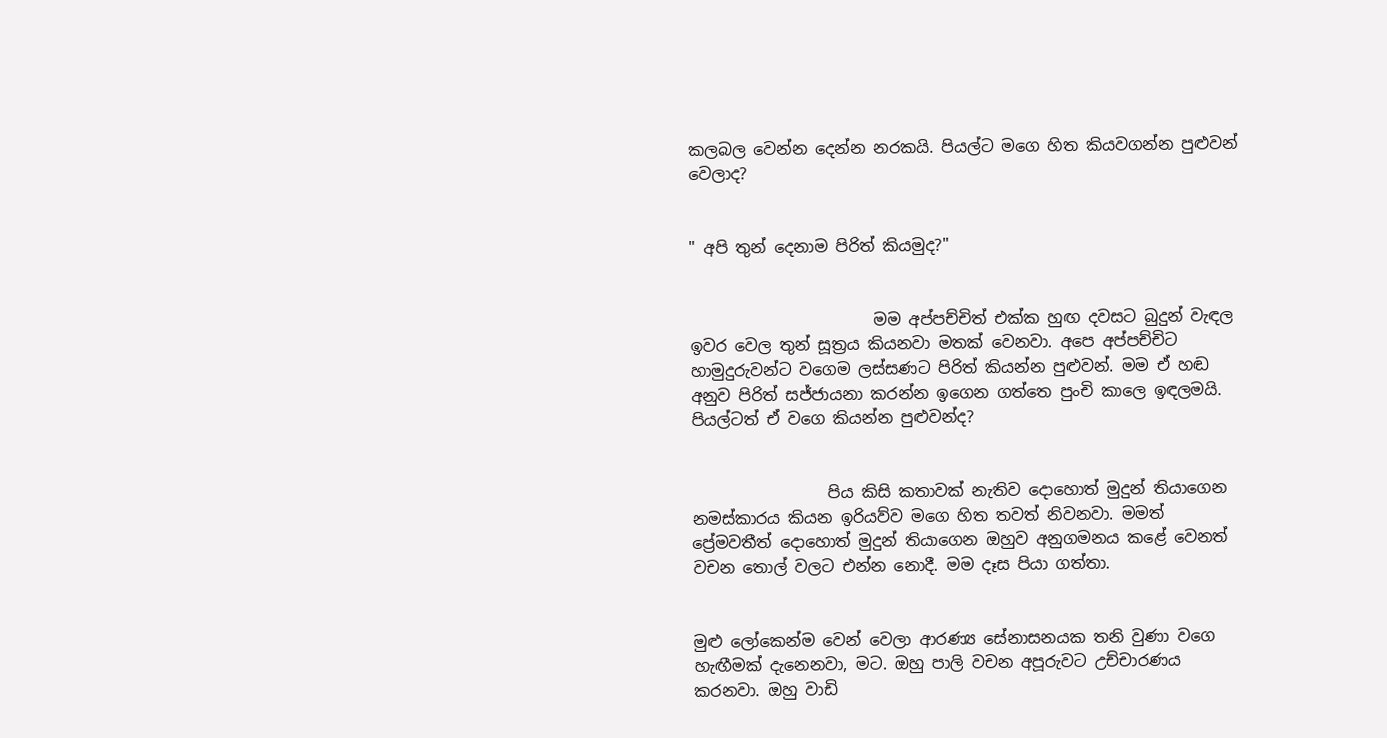කලබල වෙන්න දෙන්න නරකයි. පියල්ට මගෙ හිත කියවගන්න පුළුවන් වෙලාද?


" අපි තුන් දෙනාම පිරිත් කියමුද?"


                       මම අප්පච්චිත් එක්ක හුඟ දවසට බුදුන් වැඳල ඉවර වෙල තුන් සූත්‍රය කියනවා මතක් වෙනවා. අපෙ අප්පච්චිට හාමුදුරුවන්ට වගෙම ලස්සණට පිරිත් කියන්න පුළුවන්. මම ඒ හඬ අනුව පිරිත් සජ්ජායනා කරන්න ඉගෙන ගත්තෙ පුංචි කාලෙ ඉඳලමයි. පියල්ටත් ඒ වගෙ කියන්න පුළුවන්ද?


                 පිය කිසි කතාවක් නැතිව දොහොත් මුදුන් තියාගෙන නමස්කාරය කියන ඉරියව්ව මගෙ හිත තවත් නිවනවා. මමත් ප්‍රේමවතීත් දොහොත් මුදුන් තියාගෙන ඔහුව අනුගමනය කළේ වෙනත් වචන තොල් වලට එන්න නොදී. මම දෑස පියා ගත්තා.


මුළු ලෝකෙන්ම වෙන් වෙලා ආරණ්‍ය සේනාසනයක තනි වුණා වගෙ හැඟීමක් දැනෙනවා, මට. ඔහු පාලි වචන අපූරුවට උච්චාරණය කරනවා. ඔහු වාඩි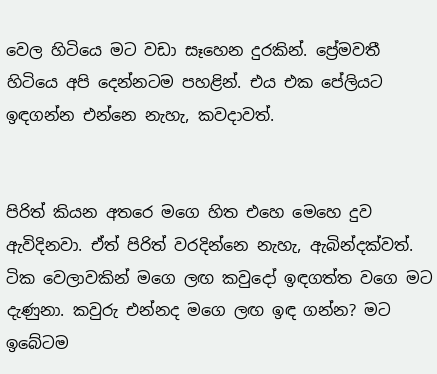වෙල හිටියෙ මට වඩා සෑහෙන දුරකින්. ප්‍රේමවතී හිටියෙ අපි දෙන්නටම පහළින්. එය එක පේලියට ඉඳගන්න එන්නෙ නැහැ, කවදාවත්.


පිරිත් කියන අතරෙ මගෙ හිත එහෙ මෙහෙ දුව ඇවිදිනවා. ඒත් පිරිත් වරදින්නෙ නැහැ, ඇබින්දක්වත්. ටික වෙලාවකින් මගෙ ලඟ කවුදෝ ඉඳගත්ත වගෙ මට දැණුනා. කවුරු එන්නද මගෙ ලඟ ඉඳ ගන්න? මට ඉබේටම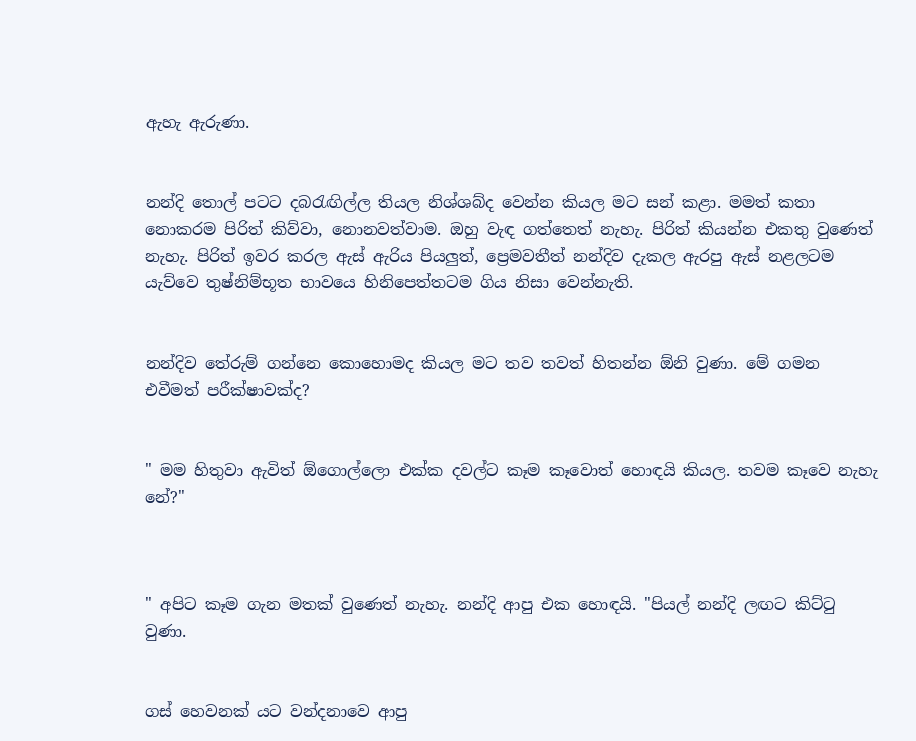ඇහැ ඇරුණා.


නන්දි තොල් පටට දබරැඟිල්ල තියල නිශ්ශබ්ද වෙන්න කියල මට සන් කළා. මමත් කතා නොකරම පිරිත් කිව්වා, නොනවත්වාම. ඔහු වැඳ ගත්තෙත් නැහැ. පිරිත් කියන්න එකතු වුණෙත් නැහැ. පිරිත් ඉවර කරල ඇස් ඇරිය පියලුත්, ප්‍රෙමවතීත් නන්දිව දැකල ඇරපු ඇස් නළලටම යැව්වෙ තුෂ්නිම්භූත භාවයෙ හිනිපෙත්තටම ගිය නිසා වෙන්නැති.


නන්දිව තේරුම් ගන්නෙ කොහොමද කියල මට තව තවත් හිතන්න ඕනි වුණා. මේ ගමන එවීමත් පරීක්ෂාවක්ද?


" මම හිතුවා ඇවිත් ඕගොල්ලො එක්ක දවල්ට කෑම කෑවොත් හොඳයි කියල. තවම කෑවෙ නැහැ නේ?"



" අපිට කෑම ගැන මතක් වුණෙත් නැහැ. නන්දි ආපු එක හොඳයි. "පියල් නන්දි ලඟට කිට්ටු වුණා.


ගස් හෙවනක් යට වන්දනාවෙ ආපු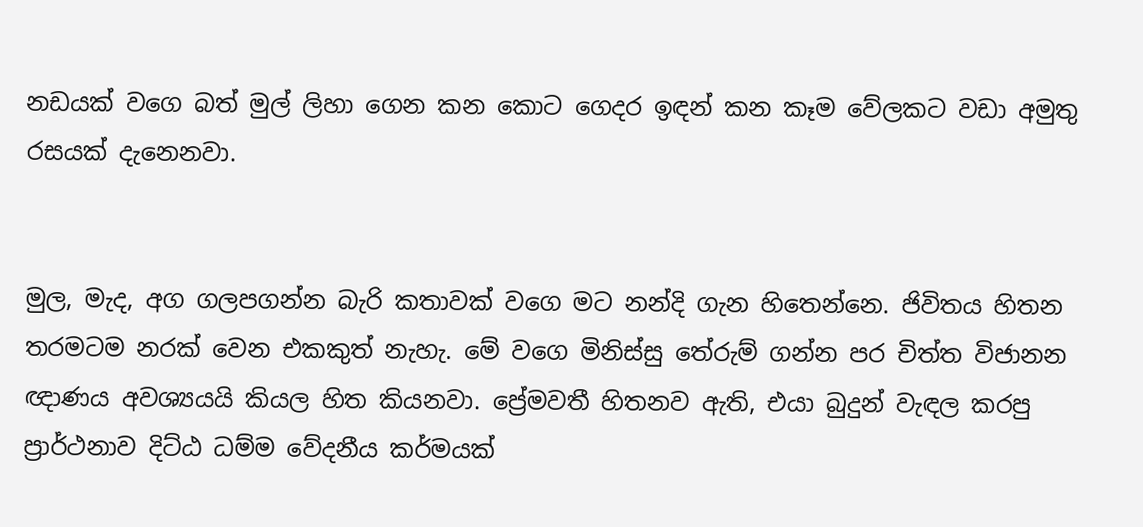නඩයක් වගෙ බත් මුල් ලිහා ගෙන කන කොට ගෙදර ඉඳන් කන කෑම වේලකට වඩා අමුතු රසයක් දැනෙනවා.


මුල, මැද, අග ගලපගන්න බැරි කතාවක් වගෙ මට නන්දි ගැන හිතෙන්නෙ. ජිවිතය හිතන තරමටම නරක් වෙන එකකුත් නැහැ. මේ වගෙ මිනිස්සු තේරුම් ගන්න පර චිත්ත විජානන ඥාණය අවශ්‍යයයි කියල හිත කියනවා. ප්‍රේමවතී හිතනව ඇති, එයා බුදුන් වැඳල කරපු ප්‍රාර්ථනාව දිට්ඨ ධම්ම වේදනීය කර්මයක්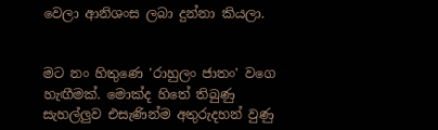වෙලා ආනිශංස ලබා දුන්නා කියලා.


මට නං හිතුණෙ 'රාහුලං ජාතං' වගෙ හැඟීමක්. මොක්ද හිතේ තිබුණු සැහල්ලුව එසැණින්ම අතුරුදහන් වුණු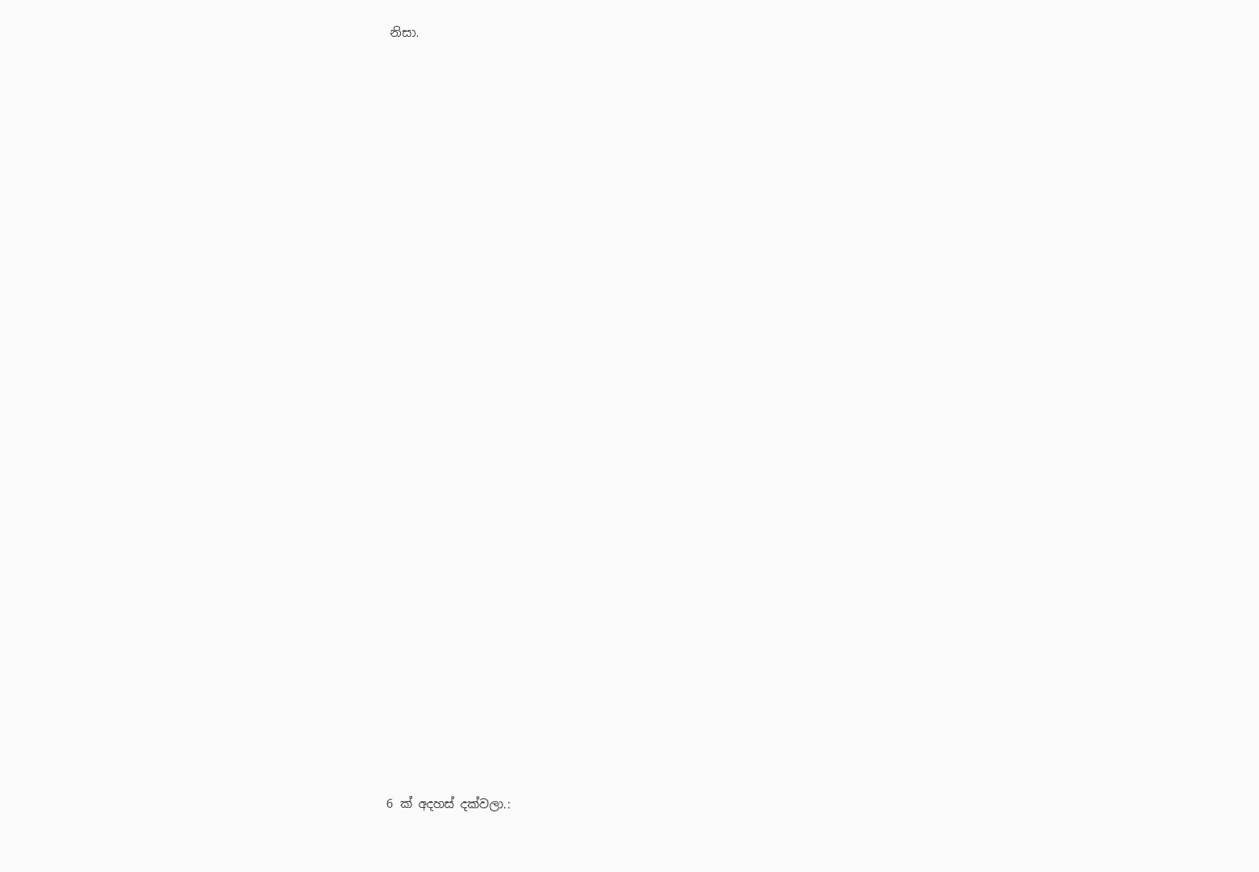නිසා.




























6 ක් අදහස් දක්වලා.: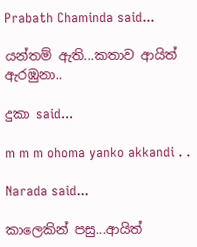Prabath Chaminda said...

යන්තම් ඇති...කතාව ආයිත් ඇරඹුනා..

දුකා said...

m m m ohoma yanko akkandi . .

Narada said...

කාලෙකින් පසු...ආයිත්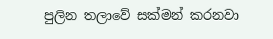පුලින තලාවේ සක්මන් කරනවා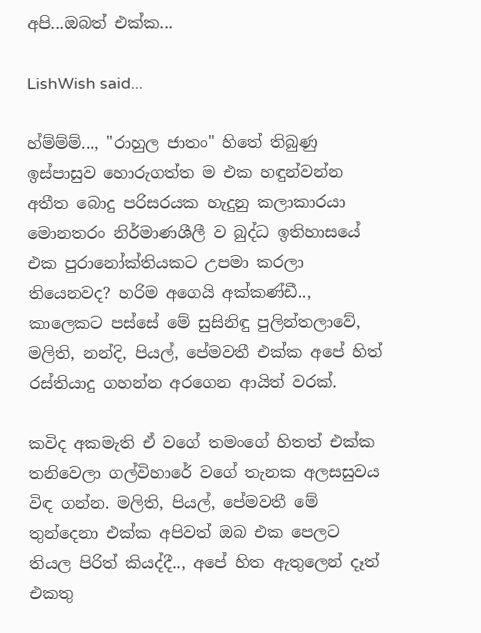අපි...ඔබත් එක්ක...

LishWish said...

හ්ම්ම්ම්..., "රාහුල ජාතං" හිතේ තිබුණු ඉස්පාසුව හොරුගත්ත ම එක හඳුන්වන්න අතීත බොදු පරිසරයක හැදුනු කලාකාරයා මොනතරං නිර්මාණශීලී ව බුද්ධ ඉතිහාසයේ එක පුරානෝක්තියකට උපමා කරලා තියෙනවද? හරිම අගෙයි අක්කණ්ඩී.., කාලෙකට පස්සේ මේ සුසිනිඳු පුලින්තලාවේ, මලිති, නන්දි, පියල්, පේමවතී එක්ක අපේ හිත් රස්තියාදු ගහන්න අරගෙන ආයිත් වරක්.

කවිද අකමැති ඒ වගේ තමංගේ හිතත් එක්ක තනිවෙලා ගල්විහාරේ වගේ තැනක අලසසුවය විඳ ගන්න. මලිති, පියල්, පේමවතී මේ තුන්දෙනා එක්ක අපිවත් ඔබ එක පෙලට තියල පිරිත් කියද්දී.., අපේ හිත ඇතුලෙන් දෑත් එකතු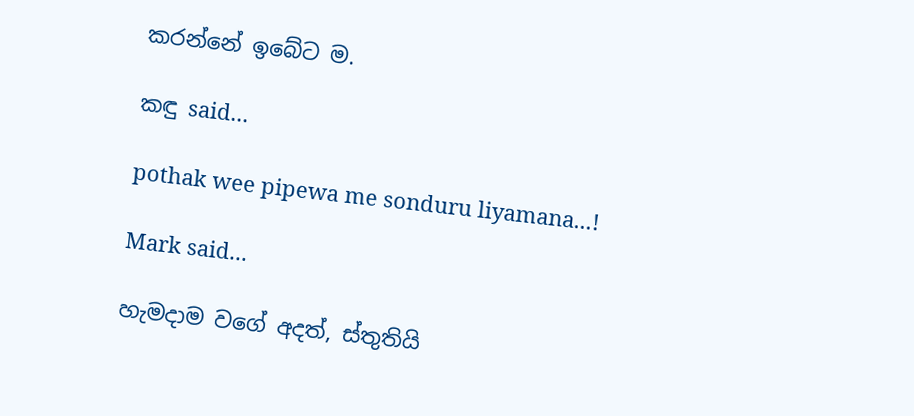කරන්නේ ඉබේට ම.

කඳු said...

pothak wee pipewa me sonduru liyamana...!

Mark said...

හැමදාම වගේ අදත්, ස්තුතියි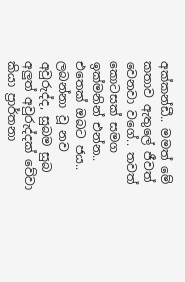අක්කන්ඩී.. මමත් මේ කතාව ඇතුලේ ජීවත් වෙනවා වගේ.. තවත් කොටසක් සමග ඉක්මනින් එන්න.. එතෙක් ඔබට ජය.. ලබන්නා වූ නව අවුරුද්ද, සුබම සුබ අලුත් අවුරුද්දක් වේවා කියා ප්‍රාර්තනා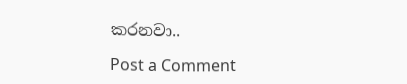කරනවා..

Post a Comment